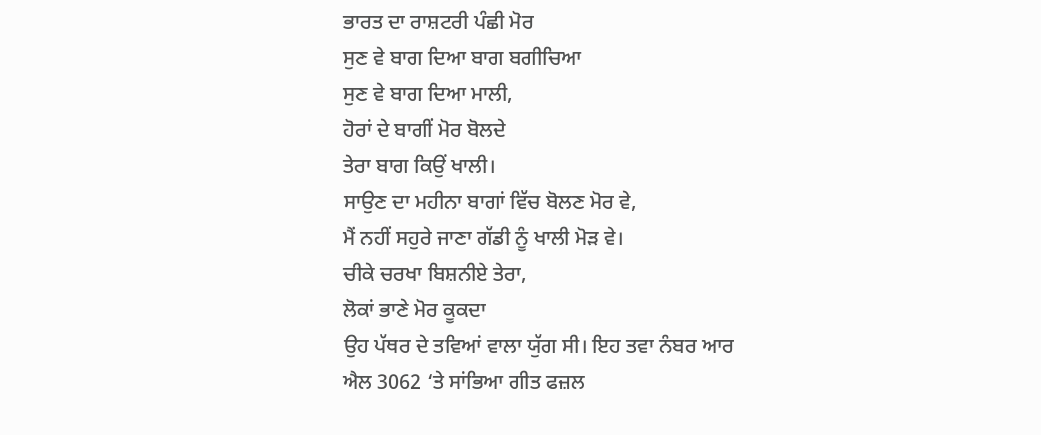ਭਾਰਤ ਦਾ ਰਾਸ਼ਟਰੀ ਪੰਛੀ ਮੋਰ
ਸੁਣ ਵੇ ਬਾਗ ਦਿਆ ਬਾਗ ਬਗੀਚਿਆ
ਸੁਣ ਵੇ ਬਾਗ ਦਿਆ ਮਾਲੀ,
ਹੋਰਾਂ ਦੇ ਬਾਗੀਂ ਮੋਰ ਬੋਲਦੇ
ਤੇਰਾ ਬਾਗ ਕਿਉਂ ਖਾਲੀ।
ਸਾਉਣ ਦਾ ਮਹੀਨਾ ਬਾਗਾਂ ਵਿੱਚ ਬੋਲਣ ਮੋਰ ਵੇ,
ਮੈਂ ਨਹੀਂ ਸਹੁਰੇ ਜਾਣਾ ਗੱਡੀ ਨੂੰ ਖਾਲੀ ਮੋੜ ਵੇ।
ਚੀਕੇ ਚਰਖਾ ਬਿਸ਼ਨੀਏ ਤੇਰਾ,
ਲੋਕਾਂ ਭਾਣੇ ਮੋਰ ਕੂਕਦਾ
ਉਹ ਪੱਥਰ ਦੇ ਤਵਿਆਂ ਵਾਲਾ ਯੁੱਗ ਸੀ। ਇਹ ਤਵਾ ਨੰਬਰ ਆਰ ਐਲ 3062 ‘ਤੇ ਸਾਂਭਿਆ ਗੀਤ ਫਜ਼ਲ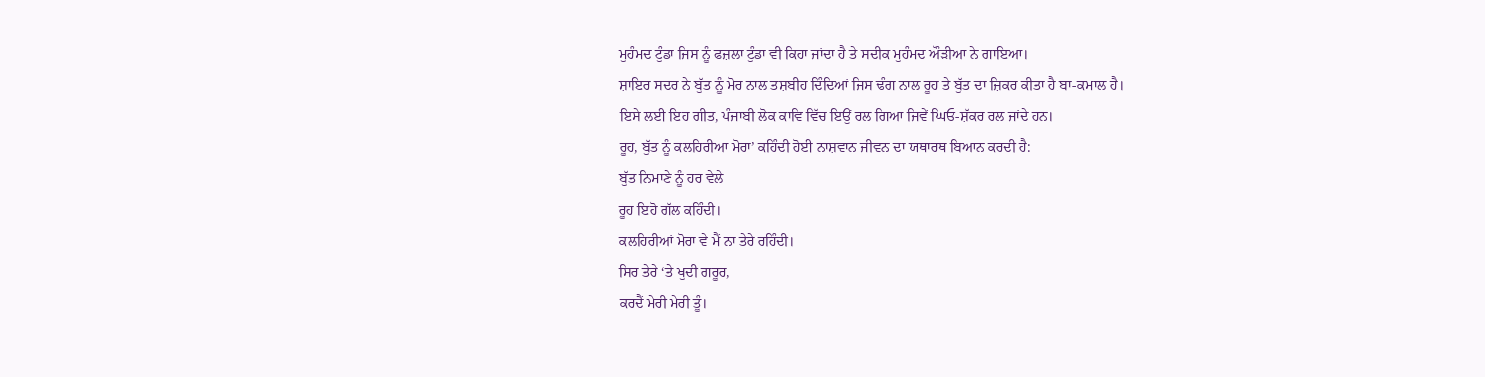ਮੁਹੰਮਦ ਟੁੰਡਾ ਜਿਸ ਨੂੰ ਫਜ਼ਲਾ ਟੁੰਡਾ ਵੀ ਕਿਹਾ ਜਾਂਦਾ ਹੈ ਤੇ ਸਦੀਕ ਮੁਹੰਮਦ ਔੜੀਆ ਨੇ ਗਾਇਆ।
ਸ਼ਾਇਰ ਸਦਰ ਨੇ ਬੁੱਤ ਨੂੰ ਮੋਰ ਨਾਲ ਤਸ਼ਬੀਹ ਦਿੰਦਿਆਂ ਜਿਸ ਢੰਗ ਨਾਲ ਰੂਹ ਤੇ ਬੁੱਤ ਦਾ ਜ਼ਿਕਰ ਕੀਤਾ ਹੈ ਬਾ-ਕਮਾਲ ਹੈ।
ਇਸੇ ਲਈ ਇਹ ਗੀਤ, ਪੰਜਾਬੀ ਲੋਕ ਕਾਵਿ ਵਿੱਚ ਇਉਂ ਰਲ ਗਿਆ ਜਿਵੇਂ ਘਿਓ-ਸ਼ੱਕਰ ਰਲ ਜਾਂਦੇ ਹਨ।
ਰੂਹ, ਬੁੱਤ ਨੂੰ ਕਲਹਿਰੀਆ ਮੋਰਾ’ ਕਹਿੰਦੀ ਹੋਈ ਨਾਸ਼ਵਾਨ ਜੀਵਨ ਦਾ ਯਥਾਰਥ ਬਿਆਨ ਕਰਦੀ ਹੈ:
ਬੁੱਤ ਨਿਮਾਣੇ ਨੂੰ ਹਰ ਵੇਲੇ
ਰੂਹ ਇਹੋ ਗੱਲ ਕਹਿੰਦੀ।
ਕਲਹਿਰੀਆਂ ਮੋਰਾ ਵੇ ਮੈਂ ਨਾ ਤੇਰੇ ਰਹਿੰਦੀ।
ਸਿਰ ਤੇਰੇ ‘ਤੇ ਖੁਦੀ ਗਰੂਰ,
ਕਰਦੈਂ ਮੇਰੀ ਮੇਰੀ ਤੂੰ।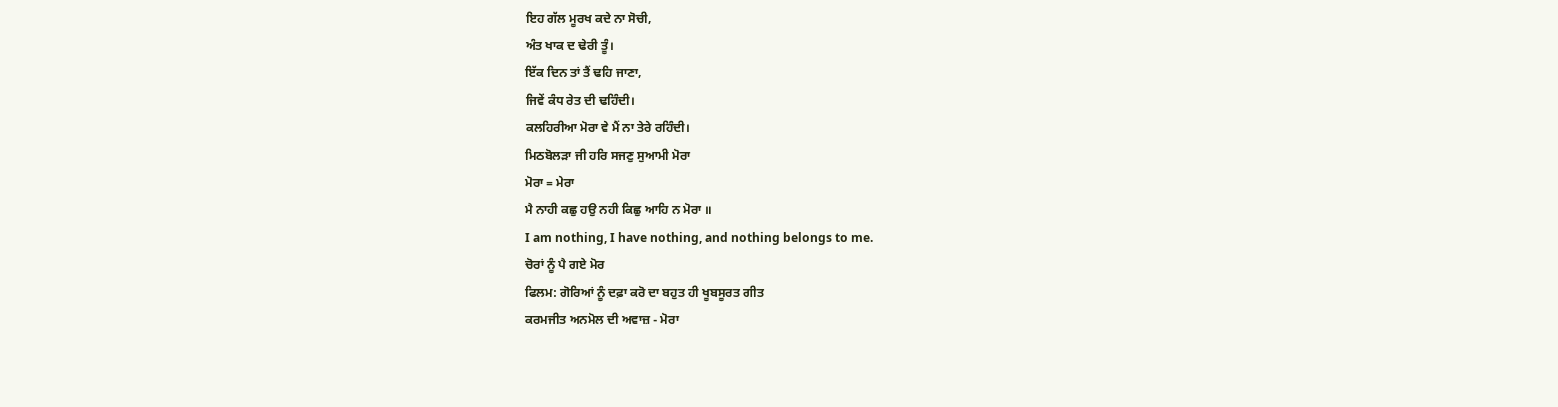ਇਹ ਗੱਲ ਮੂਰਖ ਕਦੇ ਨਾ ਸੋਚੀ,
ਅੰਤ ਖਾਕ ਦ ਢੇਰੀ ਤੂੰ।
ਇੱਕ ਦਿਨ ਤਾਂ ਤੈਂ ਢਹਿ ਜਾਣਾ,
ਜਿਵੇਂ ਕੰਧ ਰੇਤ ਦੀ ਢਹਿੰਦੀ।
ਕਲਹਿਰੀਆ ਮੋਰਾ ਵੇ ਮੈਂ ਨਾ ਤੇਰੇ ਰਹਿੰਦੀ।
ਮਿਠਬੋਲੜਾ ਜੀ ਹਰਿ ਸਜਣੁ ਸੁਆਮੀ ਮੋਰਾ
ਮੋਰਾ = ਮੇਰਾ
ਮੈ ਨਾਹੀ ਕਛੁ ਹਉ ਨਹੀ ਕਿਛੁ ਆਹਿ ਨ ਮੋਰਾ ॥
I am nothing, I have nothing, and nothing belongs to me.
ਚੋਰਾਂ ਨੂੰ ਪੈ ਗਏ ਮੋਰ
ਫਿਲਮ: ਗੋਰਿਆਂ ਨੂੰ ਦਫ਼ਾ ਕਰੋ ਦਾ ਬਹੁਤ ਹੀ ਖੂਬਸੂਰਤ ਗੀਤ
ਕਰਮਜੀਤ ਅਨਮੋਲ ਦੀ ਅਵਾਜ਼ - ਮੋਰਾ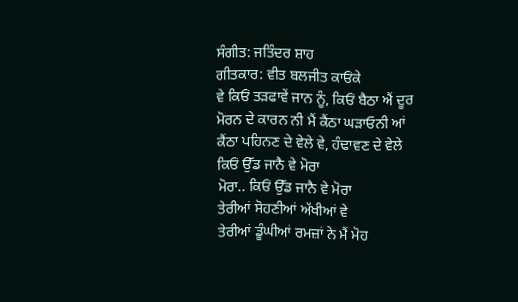ਸੰਗੀਤ: ਜਤਿੰਦਰ ਸ਼ਾਹ
ਗੀਤਕਾਰ: ਵੀਤ ਬਲਜੀਤ ਕਾਓਂਕੇ
ਵੇ ਕਿਓਂ ਤੜਫਾਵੇਂ ਜਾਨ ਨੂੰ, ਕਿਓਂ ਬੈਠਾ ਐਂ ਦੂਰ
ਮੋਰਨ ਦੇ ਕਾਰਨ ਨੀ ਮੈਂ ਕੈਂਠਾ ਘੜਾਓਨੀ ਆਂ
ਕੈਂਠਾ ਪਹਿਨਣ ਦੇ ਵੇਲੇ ਵੇ, ਹੰਢਾਵਣ ਦੇ ਵੇਲੇ
ਕਿਓਂ ਉੱਡ ਜਾਨੈ ਵੇ ਮੋਰਾ
ਮੋਰਾ.. ਕਿਓਂ ਉੱਡ ਜਾਨੈ ਵੇ ਮੋਰਾ
ਤੇਰੀਆਂ ਸੋਹਣੀਆਂ ਅੱਖੀਆਂ ਵੇ
ਤੇਰੀਆਂ ਡੂੰਘੀਆਂ ਰਮਜ਼ਾਂ ਨੇ ਮੈਂ ਮੋਹ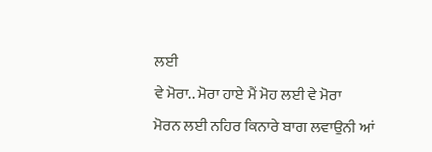ਲਈ
ਵੇ ਮੋਰਾ.. ਮੋਰਾ ਹਾਏ ਮੈਂ ਮੋਹ ਲਈ ਵੇ ਮੋਰਾ
ਮੋਰਨ ਲਈ ਨਹਿਰ ਕਿਨਾਰੇ ਬਾਗ ਲਵਾਉਨੀ ਆਂ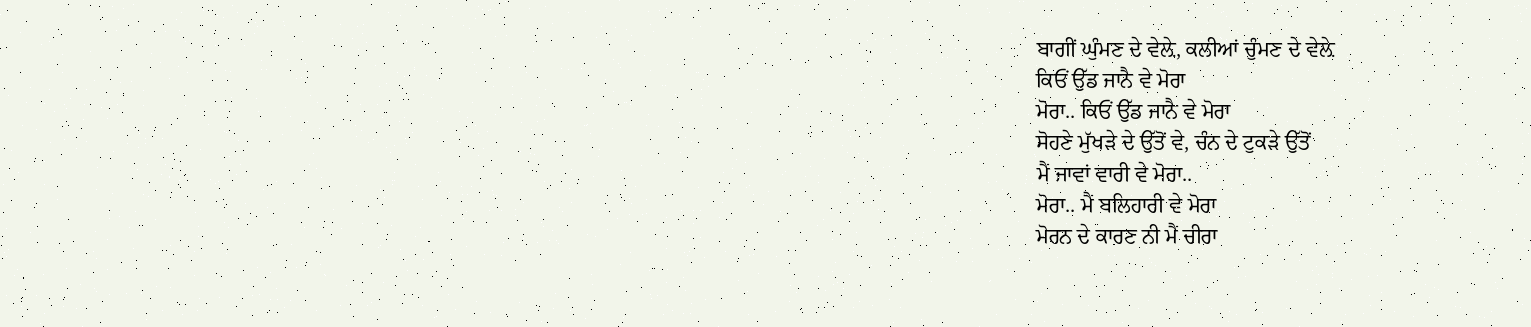ਬਾਗੀਂ ਘੁੰਮਣ ਦੇ ਵੇਲ਼ੇ, ਕਲੀਆਂ ਚੁੰਮਣ ਦੇ ਵੇਲ਼ੇ
ਕਿਓਂ ਉੱਡ ਜਾਨੈ ਵੇ ਮੋਰਾ
ਮੋਰਾ.. ਕਿਓਂ ਉੱਡ ਜਾਨੈ ਵੇ ਮੋਰਾ
ਸੋਹਣੇ ਮੁੱਖੜੇ ਦੇ ਉੱਤੋਂ ਵੇ, ਚੰਨ ਦੇ ਟੁਕੜੇ ਉੱਤੋਂ
ਮੈਂ ਜਾਵਾਂ ਵਾਰੀ ਵੇ ਮੋਰਾ..
ਮੋਰਾ.. ਮੈਂ ਬਲਿਹਾਰੀ ਵੇ ਮੋਰਾ
ਮੋਰਨ ਦੇ ਕਾਰਣ ਨੀ ਮੈਂ ਚੀਰਾ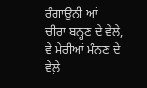ਰੰਗਾਉਨੀ ਆਂ
ਚੀਰਾ ਬਨ੍ਹਣ ਦੇ ਵੇਲੇ, ਵੇ ਮੇਰੀਆਂ ਮੰਨਣ ਦੇ ਵੇਲ਼ੇ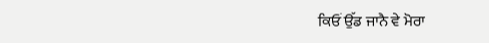ਕਿਓਂ ਉੱਡ ਜਾਨੈ ਵੇ ਮੋਰਾ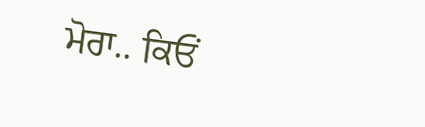ਮੋਰਾ.. ਕਿਓਂ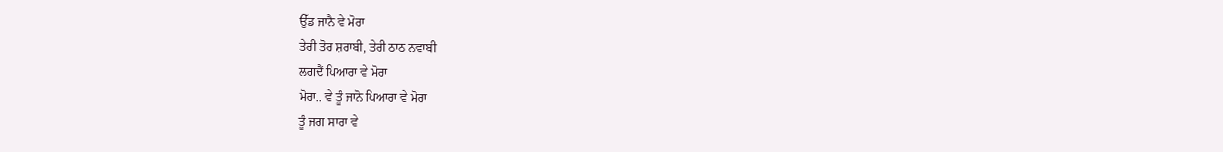ਉੱਡ ਜਾਨੈ ਵੇ ਮੋਰਾ
ਤੇਰੀ ਤੋਰ ਸ਼ਰਾਬੀ, ਤੇਰੀ ਠਾਠ ਨਵਾਬੀ
ਲਗਦੈਂ ਪਿਆਰਾ ਵੇ ਮੋਰਾ
ਮੋਰਾ.. ਵੇ ਤੂੰ ਜਾਨੋ ਪਿਆਰਾ ਵੇ ਮੋਰਾ
ਤੂੰ ਜਗ ਸਾਰਾ ਵੇ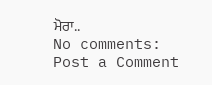ਮੋਰਾ..
No comments:
Post a Comment